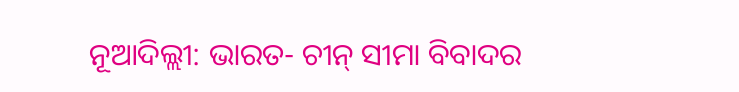ନୂଆଦିଲ୍ଲୀ: ଭାରତ- ଚୀନ୍ ସୀମା ବିବାଦର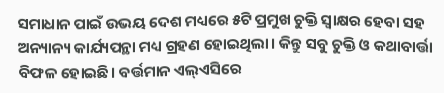ସମାଧାନ ପାଇଁ ଉଭୟ ଦେଶ ମଧ୍ୟରେ ୫ଟି ପ୍ରମୁଖ ଚୁକ୍ତି ସ୍ବାକ୍ଷର ହେବା ସହ ଅନ୍ୟାନ୍ୟ କାର୍ଯ୍ୟପନ୍ଥା ମଧ୍ୟ ଗ୍ରହଣ ହୋଇଥିଲା। କିନ୍ତୁ ସବୁ ଚୁକ୍ତି ଓ କଥାବାର୍ତ୍ତା ବିଫଳ ହୋଇଛି। ବର୍ତ୍ତମାନ ଏଲ୍ଏସିରେ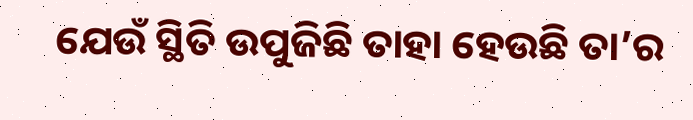ଯେଉଁ ସ୍ଥିତି ଉପୁଜିଛି ତାହା ହେଉଛି ତା’ର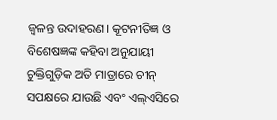ଜ୍ବଳନ୍ତ ଉଦାହରଣ। କୂଟନୀତିଜ୍ଞ ଓ ବିଶେଷଜ୍ଞଙ୍କ କହିବା ଅନୁଯାୟୀ ଚୁକ୍ତିଗୁଡ଼ିକ ଅତି ମାତ୍ରାରେ ଚୀନ୍ ସପକ୍ଷରେ ଯାଉଛି ଏବଂ ଏଲ୍ଏସିରେ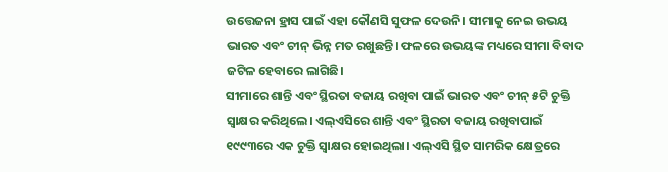ଉତ୍ତେଜନା ହ୍ରାସ ପାଇଁ ଏହା କୌଣସି ସୁଫଳ ଦେଉନି। ସୀମାକୁ ନେଇ ଉଭୟ ଭାରତ ଏବଂ ଚୀନ୍ ଭିନ୍ନ ମତ ରଖୁଛନ୍ତି। ଫଳରେ ଉଭୟଙ୍କ ମଧ୍ୟରେ ସୀମା ବିବାଦ ଜଟିଳ ହେବାରେ ଲାଗିଛି।
ସୀମାରେ ଶାନ୍ତି ଏବଂ ସ୍ଥିରତା ବଜାୟ ରଖିବା ପାଇଁ ଭାରତ ଏବଂ ଚୀନ୍ ୫ଟି ଚୁକ୍ତି ସ୍ବାକ୍ଷର କରିଥିଲେ। ଏଲ୍ଏସିରେ ଶାନ୍ତି ଏବଂ ସ୍ଥିରତା ବଜାୟ ରଖିବାପାଇଁ ୧୯୯୩ରେ ଏକ ଚୁକ୍ତି ସ୍ବାକ୍ଷର ହୋଇଥିଲା। ଏଲ୍ଏସି ସ୍ଥିତ ସାମରିକ କ୍ଷେତ୍ରରେ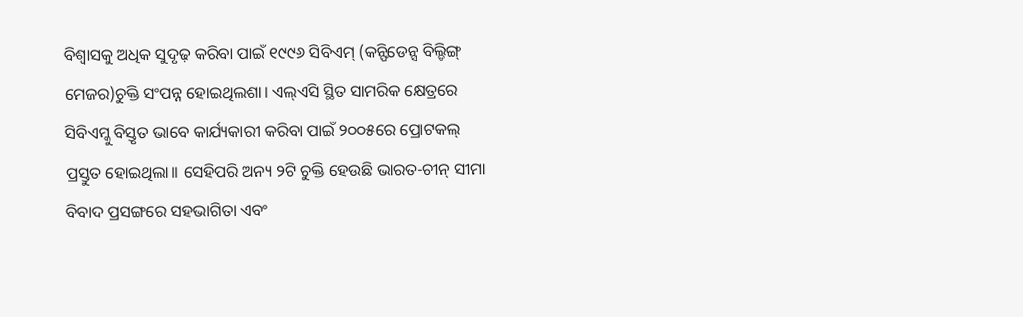ବିଶ୍ବାସକୁ ଅଧିକ ସୁଦୃଢ଼ କରିବା ପାଇଁ ୧୯୯୬ ସିବିଏମ୍ (କନ୍ଫିଡେନ୍ସ ବିଲ୍ଡିଙ୍ଗ୍ ମେଜର)ଚୁକ୍ତି ସଂପନ୍ନ ହୋଇଥିଲଶା। ଏଲ୍ଏସି ସ୍ଥିତ ସାମରିକ କ୍ଷେତ୍ରରେ ସିବିଏମ୍କୁ ବିସ୍ତୃତ ଭାବେ କାର୍ଯ୍ୟକାରୀ କରିବା ପାଇଁ ୨୦୦୫ରେ ପ୍ରୋଟକଲ୍ ପ୍ରସ୍ତୁତ ହୋଇଥିଲା।। ସେହିପରି ଅନ୍ୟ ୨ଟି ଚୁକ୍ତି ହେଉଛି ଭାରତ-ଚୀନ୍ ସୀମା ବିବାଦ ପ୍ରସଙ୍ଗରେ ସହଭାଗିତା ଏବଂ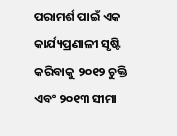ପରାମର୍ଶ ପାଇଁ ଏକ କାର୍ଯ୍ୟପ୍ରଣାଳୀ ସୃଷ୍ଟି କରିବାକୁ ୨୦୧୨ ଚୁକ୍ତି ଏବଂ ୨୦୧୩ ସୀମା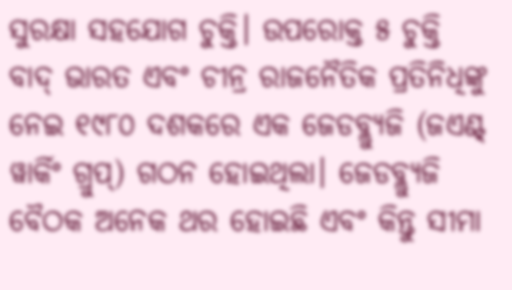ସୁରକ୍ଷା ସହଯୋଗ ଚୁକ୍ତି। ଉପରୋକ୍ତ ୫ ଚୁକ୍ତି ବାଦ୍ ଭାରତ ଏବଂ ଚୀନ୍ର ରାଜନୈତିକ ପ୍ରତିନିଧିଙ୍କୁ ନେଇ ୧୯୮୦ ଦଶକରେ ଏକ ଜେଡବ୍ଲ୍ୟୁଜି (ଜଏଣ୍ଟ୍ ୱାର୍କିଂ ଗ୍ରୁପ୍) ଗଠନ ହୋଇଥିଲା। ଜେଡବ୍ଲ୍ୟୁଜି ବୈଠକ ଅନେକ ଥର ହୋଇଛି ଏବଂ କିନ୍ତୁ ସୀମା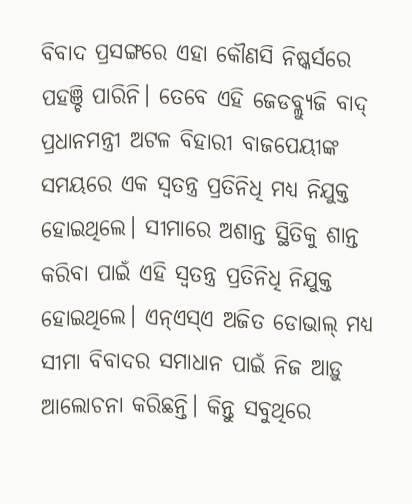ବିବାଦ ପ୍ରସଙ୍ଗରେ ଏହା କୌଣସି ନିଷ୍କର୍ସରେ ପହଞ୍ଚି ପାରିନି। ତେବେ ଏହି ଜେଡବ୍ଲ୍ୟୁଜି ବାଦ୍ ପ୍ରଧାନମନ୍ତ୍ରୀ ଅଟଳ ବିହାରୀ ବାଜପେୟୀଙ୍କ ସମୟରେ ଏକ ସ୍ବତନ୍ତ୍ର ପ୍ରତିନିଧି ମଧ୍ୟ ନିଯୁକ୍ତ ହୋଇଥିଲେ। ସୀମାରେ ଅଶାନ୍ତ ସ୍ଥିତିକୁ ଶାନ୍ତ କରିବା ପାଇଁ ଏହି ସ୍ବତନ୍ତ୍ର ପ୍ରତିନିଧି ନିଯୁକ୍ତ ହୋଇଥିଲେ। ଏନ୍ଏସ୍ଏ ଅଜିତ ଡୋଭାଲ୍ ମଧ୍ୟ ସୀମା ବିବାଦର ସମାଧାନ ପାଇଁ ନିଜ ଆଡ଼ୁ ଆଲୋଚନା କରିଛନ୍ତି। କିନ୍ତୁ ସବୁଥିରେ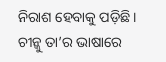ନିରାଶ ହେବାକୁ ପଡ଼ିଛି। ଚୀନ୍କୁ ତା’ର ଭାଷାରେ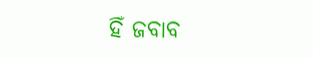ହିଁ ଜବାବ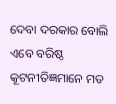ଦେବା ଦରକାର ବୋଲି ଏବେ ବରିଷ୍ଠ କୂଟନୀତିଜ୍ଞମାନେ ମତ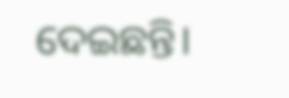ଦେଇଛନ୍ତି।